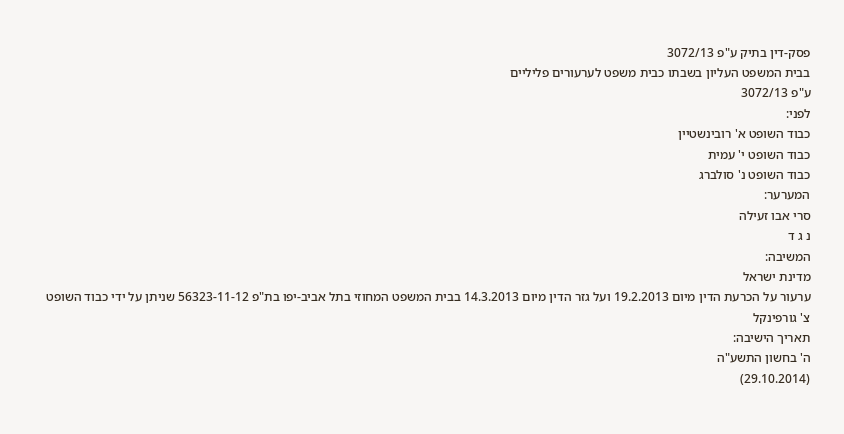פסק-דין בתיק ע"פ 3072/13
בבית המשפט העליון בשבתו כבית משפט לערעורים פליליים
ע"פ 3072/13
לפני:
כבוד השופט א' רובינשטיין
כבוד השופט י' עמית
כבוד השופט נ' סולברג
המערער:
סרי אבו זעילה
נ ג ד
המשיבה:
מדינת ישראל
ערעור על הכרעת הדין מיום 19.2.2013 ועל גזר הדין מיום 14.3.2013 בבית המשפט המחוזי בתל אביב-יפו בת"פ 56323-11-12 שניתן על ידי כבוד השופט צ' גורפינקל
תאריך הישיבה:
ה' בחשון התשע"ה
(29.10.2014)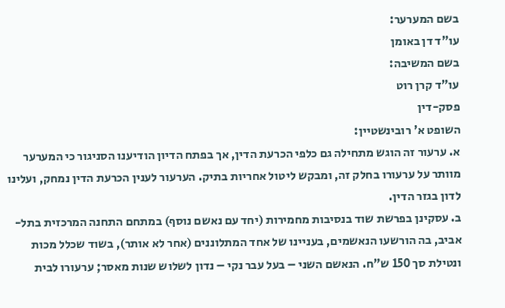בשם המערער:
עו"ד דן באומן
בשם המשיבה:
עו"ד קרן רוט
פסק-דין
השופט א' רובינשטיין:
א. ערעור זה הוגש מתחילה גם כלפי הכרעת הדין, אך בפתח הדיון הודיענו הסניגור כי המערער מוותר על ערעורו בחלק זה, ומבקש ליטול אחריות בתיק. הערעור לענין הכרעת הדין נמחק, ועלינו לדון בגזר הדין.
ב. עסקינן בפרשת שוד בנסיבות מחמירות (יחד עם נאשם נוסף) במתחם התחנה המרכזית בתל-אביב, בה הורשעו הנאשמים, בעניינו של אחד המתלוננים (אחר לא אותר), בשוד שכלל מכות ונטילת סך 150 ש"ח. הנאשם השני – בעל עבר נקי – נדון לשלוש שנות מאסר; ערעורו לבית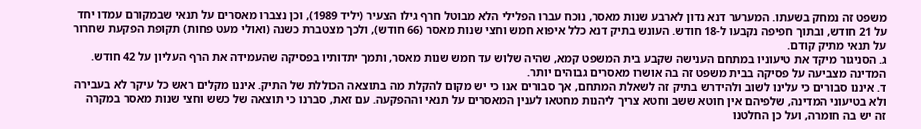משפט זה נמחק בשעתו. המערער דנא נדון לארבע שנות מאסר, נוכח עברו הפלילי הלא מבוטל חרף גילו הצעיר (יליד 1989), וכן נצברו מאסרים על תנאי שבמקורם עמדו יחד על 21 חודש, ובתוך חפיפה נקבעו ל-18 חודש. העונש בתיק דנא כלל איפוא חמש וחצי שנות מאסר (66 חודש), ולכך מצטברת כשנה (ואולי מעט פחות) תקופת הפקעת שחרור על תנאי מתיק קודם.
ג. הסניגור מיקד את טיעוניו במתחם הענישה שקבע בית המשפט קמא, שהיה שלוש עד חמש שנות מאסר, ותמך יתדותיו בפסיקה שהעמידה את הרף העליון על 42 חודש. המדינה מצביעה על פסיקה בבית משפט זה בה אושרו מאסרים גבוהים יותר.
ד. איננו סבורים כי עלינו לשוב ולהידרש בתיק זה לשאלת המתחם, אך סבורים אנו כי יש מקום להקלת מה בתוצאה הכוללת של התיק. איננו מקלים ראש כל עיקר לא בעבירה ולא בטיעוני המדינה, שלפיהם אין חוטא ששב וחטא צריך ליהנות מחטאו לענין המאסרים על תנאי וההפקעה. עם זאת, סברנו כי תוצאה של כשש וחצי שנות מאסר במקרה זה יש בה חומרה, ועל כן החלטנו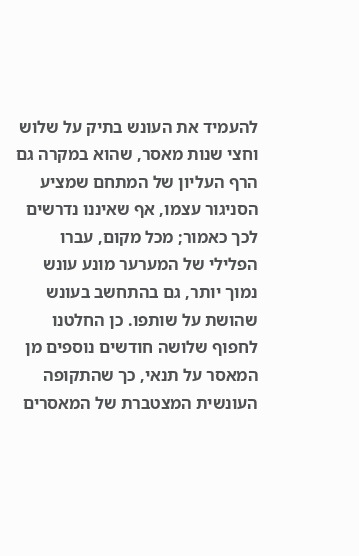להעמיד את העונש בתיק על שלוש וחצי שנות מאסר, שהוא במקרה גם הרף העליון של המתחם שמציע הסניגור עצמו, אף שאיננו נדרשים לכך כאמור; מכל מקום, עברו הפלילי של המערער מונע עונש נמוך יותר, גם בהתחשב בעונש שהושת על שותפו. כן החלטנו לחפוף שלושה חודשים נוספים מן המאסר על תנאי, כך שהתקופה העונשית המצטברת של המאסרים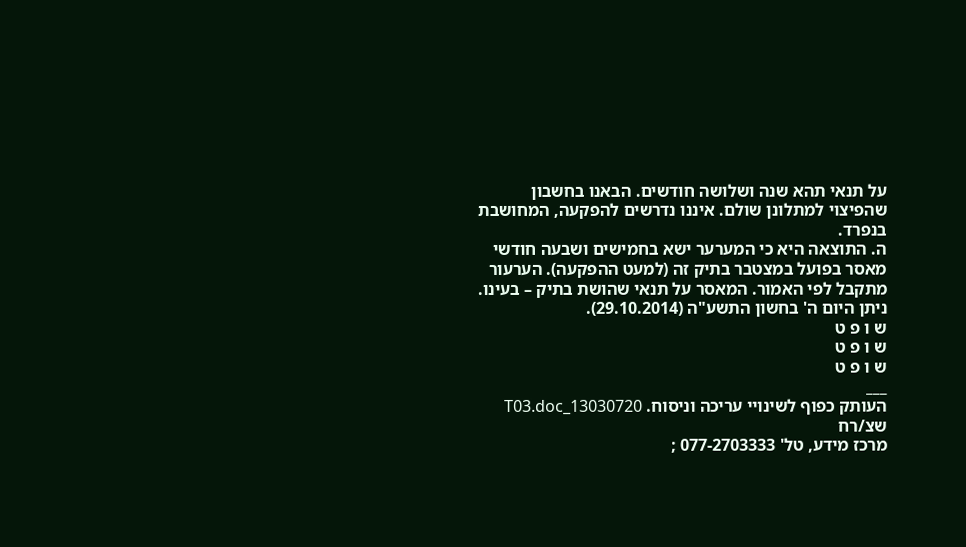על תנאי תהא שנה ושלושה חודשים. הבאנו בחשבון שהפיצוי למתלונן שולם. איננו נדרשים להפקעה, המחושבת בנפרד.
ה. התוצאה היא כי המערער ישא בחמישים ושבעה חודשי מאסר בפועל במצטבר בתיק זה (למעט ההפקעה). הערעור מתקבל לפי האמור. המאסר על תנאי שהושת בתיק – בעינו.
ניתן היום ה' בחשון התשע"ה (29.10.2014).
ש ו פ ט
ש ו פ ט
ש ו פ ט
___
העותק כפוף לשינויי עריכה וניסוח. 13030720_T03.doc שצ/רח
מרכז מידע, טל' 077-2703333 ;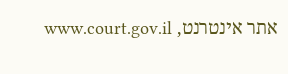אתר אינטרנט, www.court.gov.il